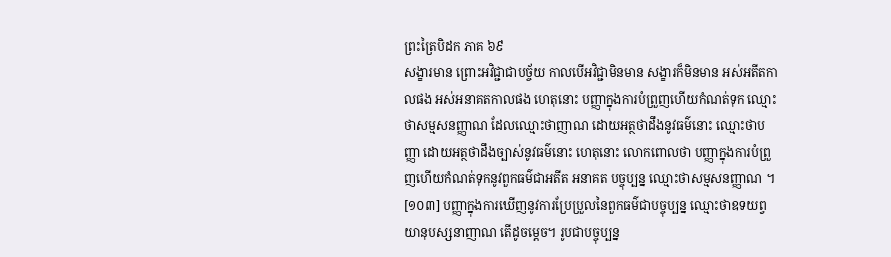ព្រះត្រៃបិដក ភាគ ៦៩
សង្ខារមាន ព្រោះអវិជ្ជាជាបច្ច័យ កាលបើអវិជ្ជាមិនមាន សង្ខារក៏មិនមាន អស់អតីតកាលផង អស់អនាគតកាលផង ហេតុនោះ បញ្ញាក្នុងការបំព្រួញហើយកំណត់ទុក ឈ្មោះថាសម្មសនញ្ញាណ ដែលឈ្មោះថាញាណ ដោយអត្ថថាដឹងនូវធម៌នោះ ឈ្មោះថាបញ្ញា ដោយអត្ថថាដឹងច្បាស់នូវធម៌នោះ ហេតុនោះ លោកពោលថា បញ្ញាក្នុងការបំព្រួញហើយកំណត់ទុកនូវពួកធម៌ជាអតីត អនាគត បច្ចុប្បន្ន ឈ្មោះថាសម្មសនញ្ញាណ ។
[១០៣] បញ្ញាក្នុងការឃើញនូវការប្រែប្រួលនៃពួកធម៌ជាបច្ចុប្បន្ន ឈ្មោះថាឧទយព្វយានុបស្សនាញាណ តើដូចម្តេច។ រូបជាបច្ចុប្បន្ន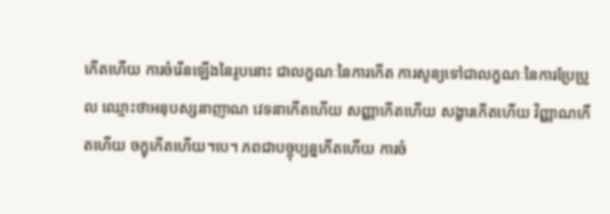កើតហើយ ការចំរើនឡើងនៃរូបនោះ ជាលក្ខណៈនៃការកើត ការសូន្យទៅជាលក្ខណៈនៃការប្រែប្រួល ឈ្មោះថាអនុបស្សនាញាណ វេទនាកើតហើយ សញ្ញាកើតហើយ សង្ខារកើតហើយ វិញ្ញាណកើតហើយ ចក្ខុកើតហើយ។បេ។ ភពជាបច្ចុប្បន្នកើតហើយ ការចំ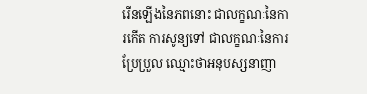រើនឡើងនៃភពនោះ ជាលក្ខណៈនៃការកើត ការសូន្យទៅ ជាលក្ខណៈនៃការប្រែប្រួល ឈ្មោះថាអនុបស្សនាញា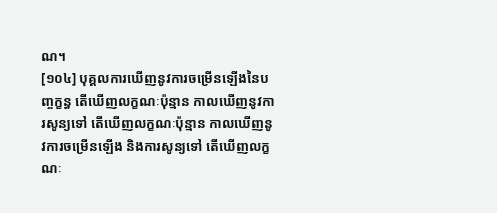ណ។
[១០៤] បុគ្គលការឃើញនូវការចម្រើនឡើងនៃបញ្ចក្ខន្ធ តើឃើញលក្ខណៈប៉ុន្មាន កាលឃើញនូវការសូន្យទៅ តើឃើញលក្ខណៈប៉ុន្មាន កាលឃើញនូវការចម្រើនឡើង និងការសូន្យទៅ តើឃើញលក្ខណៈ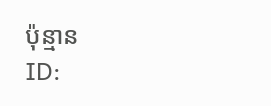ប៉ុន្មាន
ID: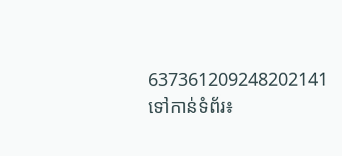637361209248202141
ទៅកាន់ទំព័រ៖